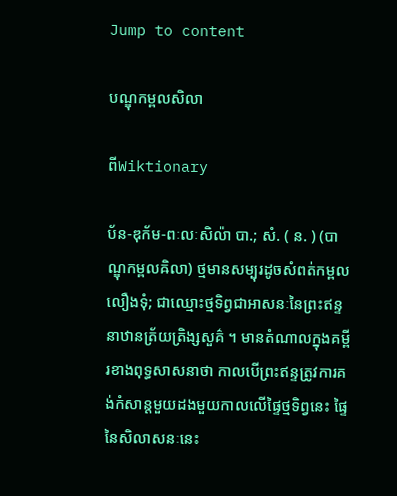Jump to content

បណ្ឌុកម្ពលសិលា

ពីWiktionary

ប័ន-ឌុក័ម-ពៈលៈសិល៉ា បា.; សំ. ( ន. ) (បាណ្ឌុកម្ពលឝិលា) ថ្មមានសម្បុរដូចសំពត់កម្ពលលឿងទុំ; ជាឈ្មោះថ្មទិព្វជាអាសនៈនៃព្រះឥន្ទនាឋានត្រ័យត្រិង្សសួគ៌ ។ មានតំណាលក្នុងគម្ពីរខាងពុទ្ធសាសនាថា កាលបើព្រះឥន្ទត្រូវការគង់កំសាន្តមួយដងមួយកាលលើផ្ទៃថ្មទិព្វនេះ ផ្ទៃនៃសិលាសនៈនេះ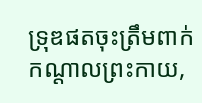ទ្រុឌផតចុះត្រឹមពាក់កណ្ដាលព្រះកាយ,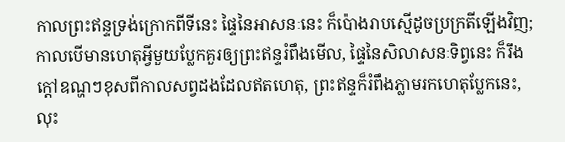កាលព្រះឥន្ទទ្រង់ក្រោកពីទីនេះ ផ្ទៃនៃអាសនៈនេះ ក៏ប៉ោងរាបស្មើដូចប្រក្រតីឡើងវិញ; កាលបើមានហេតុអ្វីមួយប្លែកគួរឲ្យព្រះឥន្ទរំពឹងមើល, ផ្ទៃនៃសិលាសនៈទិព្វនេះ ក៏រឹងក្ដៅឧណ្ហៗខុសពីកាលសព្វដងដែលឥតហេតុ, ព្រះឥន្ទក៏រំពឹងភ្លាមរកហេតុប្លែកនេះ, លុះ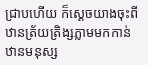ជ្រាបហើយ ក៏ស្ដេចយាងចុះពីឋានត្រ័យត្រិង្សភ្លាមមកកាន់ឋានមនុស្ស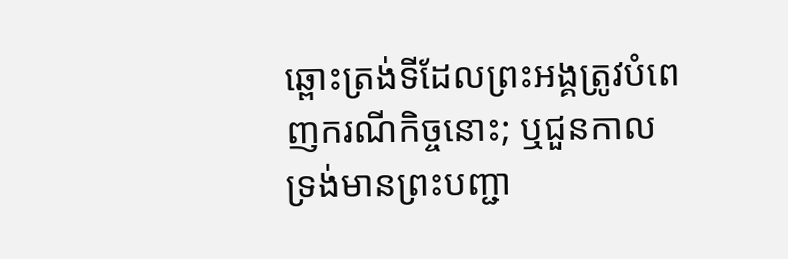ឆ្ពោះត្រង់ទីដែលព្រះអង្គត្រូវបំពេញករណីកិច្ចនោះ; ឬជួនកាលទ្រង់មានព្រះបញ្ជា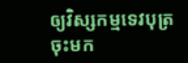ឲ្យវិស្សកម្មទេវបុត្រ ចុះមក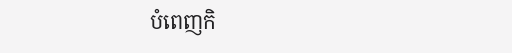បំពេញកិ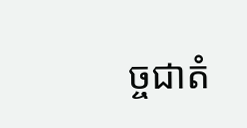ច្ចជាតំ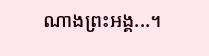ណាងព្រះអង្គ...។